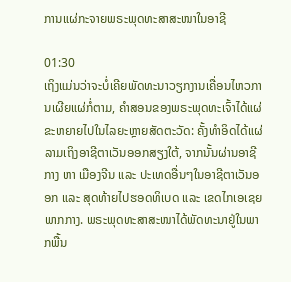ການແຜ່ກະຈາຍພຣະພຸດທະສາສະໜາໃນອາຊີ

01:30
ເຖິງແມ່ນວ່າຈະບໍ່ເຄີຍພັດທະນາວຽກງານເຄື່ອນໄຫວການເຜີຍແຜ່ກໍ່ຕາມ, ຄຳສອນຂອງພຣະພຸດທະເຈົ້າໄດ້ແຜ່ຂະຫຍາຍໄປໃນໄລຍະຫຼາຍສັດຕະວັດ: ຄັ້ງທຳອິດໄດ້ແຜ່ລາມເຖິງອາຊີຕາເວັນອອກສຽງໃຕ້, ຈາກນັ້ນຜ່ານອາຊີກາງ ຫາ ເມືອງຈີນ ແລະ ປະເທດອື່ນໆໃນອາຊີຕາເວັນອອກ ແລະ ສຸດທ້າຍໄປຮອດທິເບດ ແລະ ເຂດໄກເອເຊຍພາກກາງ. ພຣະພຸດທະສາສະໜາໄດ້ພັດທະນາຢູ່ໃນພາກພື້ນ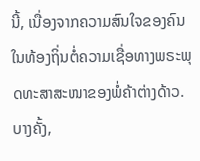ນີ້, ເນື່ອງຈາກຄວາມສົນໃຈຂອງຄົນໃນທ້ອງຖິ່ນຕໍ່ຄວາມເຊື່ອທາງພຣະພຸດທະສາສະໜາຂອງພໍ່ຄ້າຕ່າງດ້າວ. ບາງຄັ້ງ,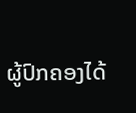ຜູ້ປົກຄອງໄດ້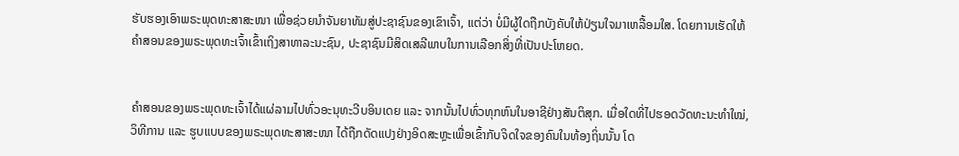ຮັບຮອງເອົາພຣະພຸດທະສາສະໜາ ເພື່ອຊ່ວຍນຳຈັນຍາທັມສູ່ປະຊາຊົນຂອງເຂົາເຈົ້າ, ແຕ່ວ່າ ບໍ່ມີຜູ້ໃດຖືກບັງຄັບໃຫ້ປ່ຽນໃຈມາເຫລື້ອມໃສ. ໂດຍການເຮັດໃຫ້ຄຳສອນຂອງພຣະພຸດທະເຈົ້າເຂົ້າເຖິງສາທາລະນະຊົນ, ປະຊາຊົນມີສິດເສລີພາບໃນການເລືອກສິ່ງທີ່ເປັນປະໂຫຍດ.


ຄຳສອນຂອງພຣະພຸດທະເຈົ້າໄດ້ແຜ່ລາມໄປທົ່ວອະນຸທະວີບອິນເດຍ ແລະ ຈາກນັ້ນໄປທົ່ວທຸກຫົນໃນອາຊີຢ່າງສັນຕິສຸກ. ເມື່ອໃດທີ່ໄປຮອດວັດທະນະທຳໃໝ່, ວິທີການ ແລະ ຮູບແບບຂອງພຣະພຸດທະສາສະໜາ ໄດ້ຖືກດັດແປງຢ່າງອິດສະຫຼະເພື່ອເຂົ້າກັບຈິດໃຈຂອງຄົນໃນທ້ອງຖິ່ນນັ້ນ ໂດ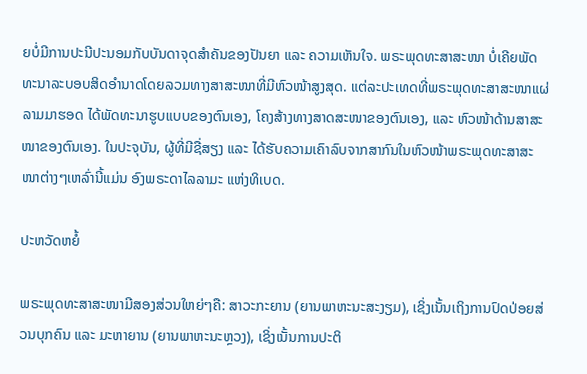ຍບໍ່ມີການປະນີປະນອມກັບບັນດາຈຸດສຳຄັນຂອງປັນຍາ ແລະ ຄວາມເຫັນໃຈ. ພຣະພຸດທະສາສະໜາ ບໍ່ເຄີຍພັດທະນາລະບອບສິດອຳນາດໂດຍລວມທາງສາສະໜາທີ່ມີຫົວໜ້າສູງສຸດ. ແຕ່ລະປະເທດທີ່ພຣະພຸດທະສາສະໜາແຜ່ລາມມາຮອດ ໄດ້ພັດທະນາຮູບແບບຂອງຕົນເອງ, ໂຄງສ້າງທາງສາດສະໜາຂອງຕົນເອງ, ແລະ ຫົວໜ້າດ້ານສາສະໜາຂອງຕົນເອງ. ໃນປະຈຸບັນ, ຜູ້ທີ່ມີຊື່ສຽງ ແລະ ໄດ້ຮັບຄວາມເຄົາລົບຈາກສາກົນໃນຫົວໜ້າພຣະພຸດທະສາສະໜາຕ່າງໆເຫລົ່ານີ້ແມ່ນ ອົງພຣະດາໄລລາມະ ແຫ່ງທິເບດ.

ປະຫວັດຫຍໍ້

ພຣະພຸດທະສາສະໜາມີສອງສ່ວນໃຫຍ່ໆຄື: ສາວະກະຍານ (ຍານພາຫະນະສະງຽມ), ເຊິ່ງເນັ້ນເຖິງການປົດປ່ອຍສ່ວນບຸກຄົນ ແລະ ມະຫາຍານ (ຍານພາຫະນະຫຼວງ), ເຊິ່ງເນັ້ນການປະຕິ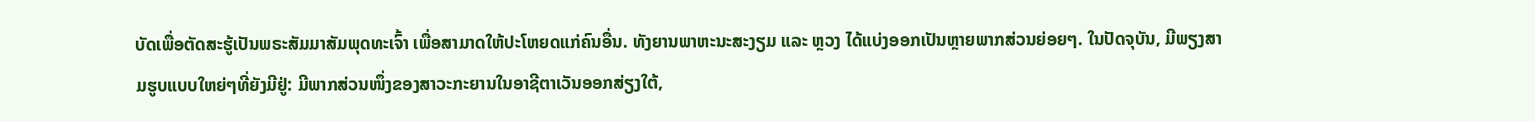ບັດເພື່ອຕັດສະຮູ້ເປັນພຣະສັມມາສັມພຸດທະເຈົ້າ ເພື່ອສາມາດໃຫ້ປະໂຫຍດແກ່ຄົນອື່ນ. ທັງຍານພາຫະນະສະງຽມ ແລະ ຫຼວງ ໄດ້ແບ່ງອອກເປັນຫຼາຍພາກສ່ວນຍ່ອຍໆ. ໃນປັດຈຸບັນ, ມີພຽງສາມຮູບແບບໃຫຍ່ໆທີ່ຍັງມີຢູ່: ມີພາກສ່ວນໜຶ່ງຂອງສາວະກະຍານໃນອາຊີຕາເວັນອອກສ່ຽງໃຕ້,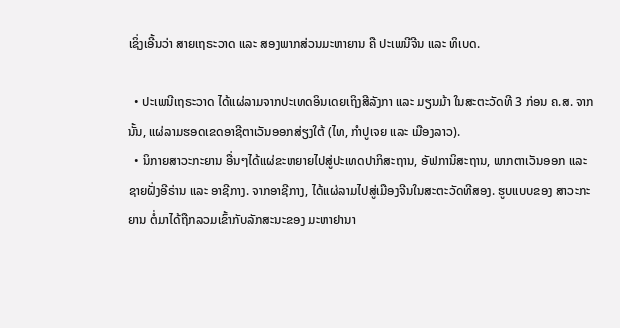ເຊິ່ງເອີ້ນວ່າ ສາຍເຖຣະວາດ ແລະ ສອງພາກສ່ວນມະຫາຍານ ຄື ປະເພນີຈີນ ແລະ ທິເບດ.

  • ປະເພນີເຖຣະວາດ ໄດ້ແຜ່ລາມຈາກປະເທດອິນເດຍເຖິງສີລັງກາ ແລະ ມຽນມ້າ ໃນສະຕະວັດທີ 3 ກ່ອນ ຄ.ສ. ຈາກນັ້ນ, ແຜ່ລາມຮອດເຂດອາຊີຕາເວັນອອກສ່ຽງໃຕ້ (ໄທ, ກຳປູເຈຍ ແລະ ເມືອງລາວ).
  • ນິກາຍສາວະກະຍານ ອື່ນໆໄດ້ແຜ່ຂະຫຍາຍໄປສູ່ປະເທດປາກິສະຖານ, ອັຟການິສະຖານ, ພາກຕາເວັນອອກ ແລະ ຊາຍຝັ່ງອີຣ່ານ ແລະ ອາຊີກາງ. ຈາກອາຊີກາງ, ໄດ້ແຜ່ລາມໄປສູ່ເມືອງຈີນໃນສະຕະວັດທີສອງ. ຮູບແບບຂອງ ສາວະກະຍານ ຕໍ່ມາໄດ້ຖືກລວມເຂົ້າກັບລັກສະນະຂອງ ມະຫາຢານາ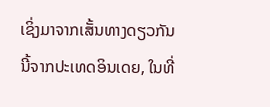ເຊິ່ງມາຈາກເສັ້ນທາງດຽວກັນນີ້ຈາກປະເທດອິນເດຍ, ໃນທີ່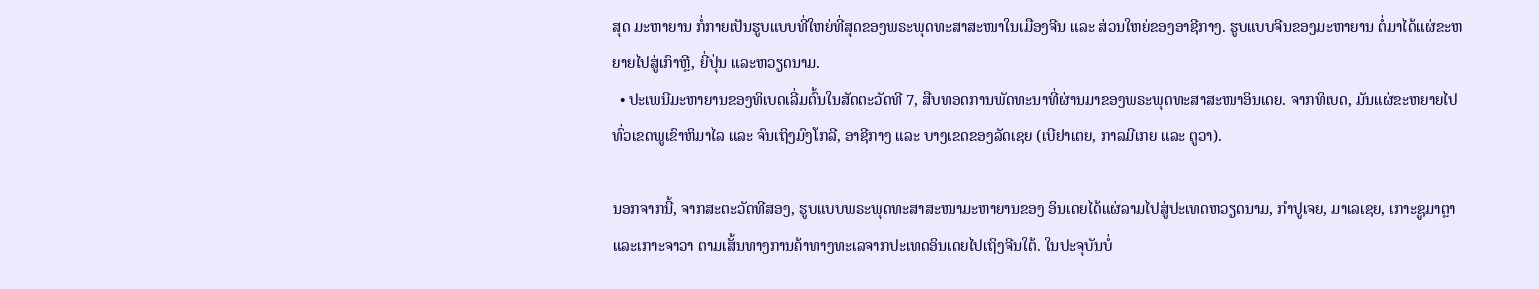ສຸດ ມະຫາຍານ ກໍ່ກາຍເປັນຮູບແບບທີ່ໃຫຍ່ທີ່ສຸດຂອງພຣະພຸດທະສາສະໜາໃນເມືອງຈີນ ແລະ ສ່ວນໃຫຍ່ຂອງອາຊີກາງ. ຮູບແບບຈີນຂອງມະຫາຍານ ຕໍ່ມາໄດ້ແຜ່ຂະຫຍາຍໄປສູ່ເກົາຫຼີ, ຍີ່ປຸ່ນ ແລະຫວຽດນາມ.
  • ປະເພນີມະຫາຍານຂອງທິເບດເລີ່ມຕົ້ນໃນສັດຕະວັດທີ 7, ສືບທອດການພັດທະນາທີ່ຜ່ານມາຂອງພຣະພຸດທະສາສະໜາອິນເດຍ. ຈາກທິເບດ, ມັນແຜ່ຂະຫຍາຍໄປທົ່ວເຂດພູເຂົາຫິມາໄລ ແລະ ຈົນເຖິງມົງໂກລີ, ອາຊີກາງ ແລະ ບາງເຂດຂອງລັດເຊຍ (ເບີຢາເຕຍ, ກາລມີເກຍ ແລະ ຕູວາ).

ນອກຈາກນີ້, ຈາກສະຕະວັດທີສອງ, ຮູບແບບພຣະພຸດທະສາສະໜາມະຫາຍານຂອງ ອິນເດຍໄດ້ແຜ່ລາມໄປສູ່ປະເທດຫວຽດນາມ, ກຳປູເຈຍ, ມາເລເຊຍ, ເກາະຊູມາຕຼາ ແລະເກາະຈາວາ ຕາມເສັ້ນທາງການຄ້າທາງທະເລຈາກປະເທດອິນເດຍໄປເຖິງຈີນໃຕ້. ໃນປະຈຸບັນບໍ່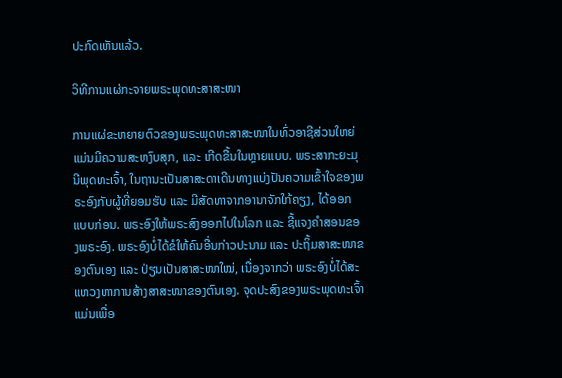ປະກົດເຫັນແລ້ວ.

ວິທີການແຜ່ກະຈາຍພຣະພຸດທະສາສະໜາ

ການແຜ່ຂະຫຍາຍຕົວຂອງພຣະພຸດທະສາສະໜາໃນທົ່ວອາຊີສ່ວນໃຫຍ່ແມ່ນມີຄວາມສະຫງົບສຸກ, ແລະ ເກີດຂື້ນໃນຫຼາຍແບບ. ພຣະສາກະຍະມຸນີພຸດທະເຈົ້າ, ໃນຖານະເປັນສາສະດາເດີນທາງແບ່ງປັນຄວາມເຂົ້າໃຈຂອງພຣະອົງກັບຜູ້ທີ່ຍອມຮັບ ແລະ ມີສັດທາຈາກອານາຈັກໃກ້ຄຽງ, ໄດ້ອອກແບບກ່ອນ. ພຣະອົງໃຫ້ພຣະສົງອອກໄປໃນໂລກ ແລະ ຊີ້ແຈງຄຳສອນຂອງພຣະອົງ. ພຣະອົງບໍ່ໄດ້ຂໍໃຫ້ຄົນອື່ນກ່າວປະນາມ ແລະ ປະຖິ້ມສາສະໜາຂອງຕົນເອງ ແລະ ປ່ຽນເປັນສາສະໜາໃໝ່, ເນື່ອງຈາກວ່າ ພຣະອົງບໍ່ໄດ້ສະແຫວງຫາການສ້າງສາສະໜາຂອງຕົນເອງ. ຈຸດປະສົງຂອງພຣະພຸດທະເຈົ້າແມ່ນເພື່ອ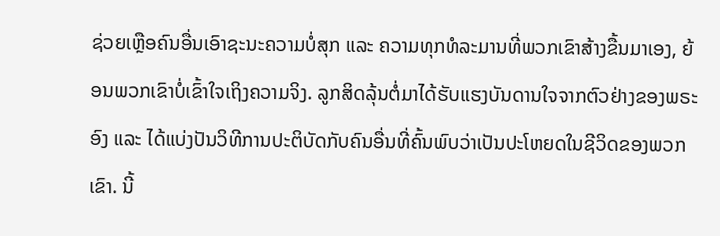ຊ່ວຍເຫຼືອຄົນອື່ນເອົາຊະນະຄວາມບໍ່ສຸກ ແລະ ຄວາມທຸກທໍລະມານທີ່ພວກເຂົາສ້າງຂື້ນມາເອງ, ຍ້ອນພວກເຂົາບໍ່ເຂົ້າໃຈເຖິງຄວາມຈິງ. ລູກສິດລຸ້ນຕໍ່ມາໄດ້ຮັບແຮງບັນດານໃຈຈາກຕົວຢ່າງຂອງພຣະອົງ ແລະ ໄດ້ແບ່ງປັນວິທີການປະຕິບັດກັບຄົນອື່ນທີ່ຄົ້ນພົບວ່າເປັນປະໂຫຍດໃນຊີວິດຂອງພວກເຂົາ. ນີ້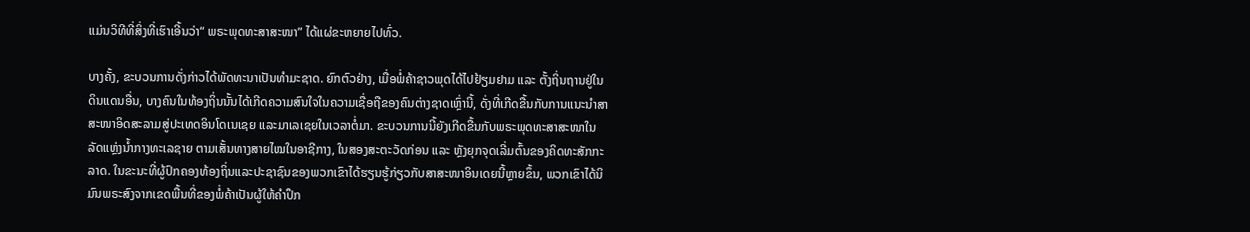ແມ່ນວິທີທີ່ສິ່ງທີ່ເຮົາເອີ້ນວ່າ“ ພຣະພຸດທະສາສະໜາ” ໄດ້ແຜ່ຂະຫຍາຍໄປທົ່ວ.

ບາງຄັ້ງ, ຂະບວນການດັ່ງກ່າວໄດ້ພັດທະນາເປັນທຳມະຊາດ. ຍົກຕົວຢ່າງ, ເມື່ອພໍ່ຄ້າຊາວພຸດໄດ້ໄປຢ້ຽມຢາມ ແລະ ຕັ້ງຖິ່ນຖານຢູ່ໃນດິນແດນອື່ນ, ບາງຄົນໃນທ້ອງຖິ່ນນັ້ນໄດ້ເກີດຄວາມສົນໃຈໃນຄວາມເຊື່ອຖືຂອງຄົນຕ່າງຊາດເຫຼົ່ານີ້, ດັ່ງທີ່ເກີດຂື້ນກັບການແນະນຳສາສະໜາອິດສະລາມສູ່ປະເທດອິນໂດເນເຊຍ ແລະມາເລເຊຍໃນເວລາຕໍ່ມາ. ຂະບວນການນີ້ຍັງເກີດຂື້ນກັບພຣະພຸດທະສາສະໜາໃນລັດແຫຼ່ງນ້ຳກາງທະເລຊາຍ ຕາມເສັ້ນທາງສາຍໄໝໃນອາຊີກາງ, ໃນສອງສະຕະວັດກ່ອນ ແລະ ຫຼັງຍຸກຈຸດເລີ່ມຕົ້ນຂອງຄິດທະສັກກະລາດ. ໃນຂະນະທີ່ຜູ້ປົກຄອງທ້ອງຖິ່ນແລະປະຊາຊົນຂອງພວກເຂົາໄດ້ຮຽນຮູ້ກ່ຽວກັບສາສະໜາອິນເດຍນີ້ຫຼາຍຂຶ້ນ, ພວກເຂົາໄດ້ນິມົນພຣະສົງຈາກເຂດພື້ນທີ່ຂອງພໍ່ຄ້າເປັນຜູ້ໃຫ້ຄຳປຶກ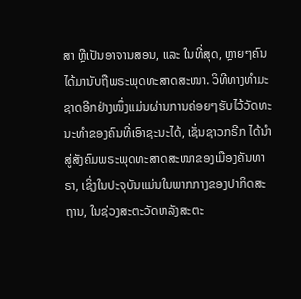ສາ ຫຼືເປັນອາຈານສອນ, ແລະ ໃນທີ່ສຸດ, ຫຼາຍໆຄົນໄດ້ມານັບຖືພຣະພຸດທະສາດສະໜາ. ວິທີທາງທຳມະຊາດອີກຢ່າງໜຶ່ງແມ່ນຜ່ານການຄ່ອຍໆຮັບໄວ້ວັດທະນະທຳຂອງຄົນທີ່ເອົາຊະນະໄດ້, ເຊັ່ນຊາວກຣີກ ໄດ້ນຳສູ່ສັງຄົມພຣະພຸດທະສາດສະໜາຂອງເມືອງຄັນທາຣາ, ເຊິ່ງໃນປະຈຸບັນແມ່ນໃນພາກກາງຂອງປາກິດສະຖານ, ໃນຊ່ວງສະຕະວັດຫລັງສະຕະ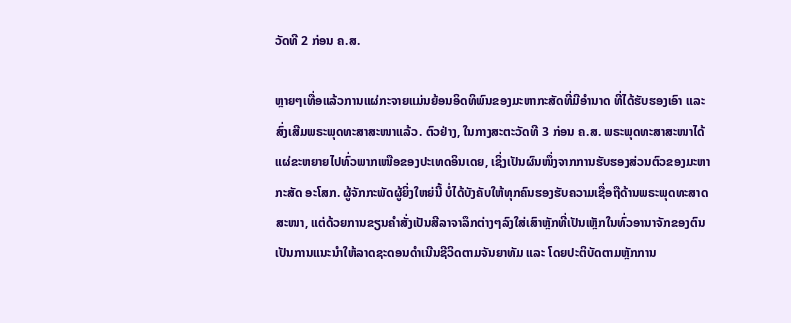ວັດທີ 2 ກ່ອນ ຄ.ສ.

ຫຼາຍໆເທື່ອແລ້ວການແຜ່ກະຈາຍແມ່ນຍ້ອນອິດທິພົນຂອງມະຫາກະສັດທີ່ມີອຳນາດ ທີ່ໄດ້ຮັບຮອງເອົາ ແລະ ສົ່ງເສີມພຣະພຸດທະສາສະໜາແລ້ວ. ຕົວຢ່າງ, ໃນກາງສະຕະວັດທີ 3 ກ່ອນ ຄ.ສ. ພຣະພຸດທະສາສະໜາໄດ້ແຜ່ຂະຫຍາຍໄປທົ່ວພາກເໜືອຂອງປະເທດອິນເດຍ, ເຊິ່ງເປັນຜົນໜຶ່ງຈາກການຮັບຮອງສ່ວນຕົວຂອງມະຫາກະສັດ ອະໂສກ. ຜູ້ຈັກກະພັດຜູ້ຍິ່ງໃຫຍ່ນີ້ ບໍ່ໄດ້ບັງຄັບໃຫ້ທຸກຄົນຮອງຮັບຄວາມເຊື່ອຖືດ້ານພຣະພຸດທະສາດສະໜາ, ແຕ່ດ້ວຍການຂຽນຄຳສັ່ງເປັນສີລາຈາລຶກຕ່າງໆລົງໃສ່ເສົາຫຼັກທີ່ເປັນເຫຼັກໃນທົ່ວອານາຈັກຂອງຕົນ ເປັນການແນະນໍາໃຫ້ລາດຊະດອນດໍາເນີນຊີວິດຕາມຈັນຍາທັມ ແລະ ໂດຍປະຕິບັດຕາມຫຼັກການ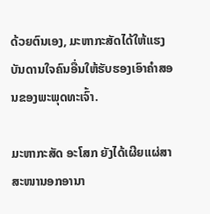ດ້ວຍຕົນເອງ, ມະຫາກະສັດໄດ້ໃຫ້ແຮງບັນດານໃຈຄົນອື່ນໃຫ້ຮັບຮອງເອົາຄຳສອນຂອງພະພຸດທະເຈົ້າ.

ມະຫາກະສັດ ອະໂສກ ຍັງໄດ້ເຜີຍແຜ່ສາສະໜານອກອານາ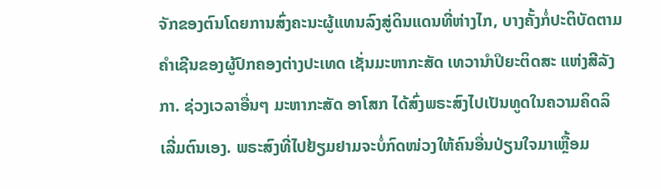ຈັກຂອງຕົນໂດຍການສົ່ງຄະນະຜູ້ແທນລົງສູ່ດິນແດນທີ່ຫ່າງໄກ, ບາງຄັ້ງກໍ່ປະຕິບັດຕາມຄຳເຊີນຂອງຜູ້ປົກຄອງຕ່າງປະເທດ ເຊັ່ນມະຫາກະສັດ ເທວານຳປິຍະຕິດສະ ແຫ່ງສີລັງກາ. ຊ່ວງເວລາອື່ນໆ ມະຫາກະສັດ ອາໂສກ ໄດ້ສົ່ງພຣະສົງໄປເປັນທູດໃນຄວາມຄິດລິເລີ່ມຕົນເອງ. ພຣະສົງທີ່ໄປຢ້ຽມຢາມຈະບໍ່ກົດໜ່ວງໃຫ້ຄົນອື່ນປ່ຽນໃຈມາເຫຼື້ອມ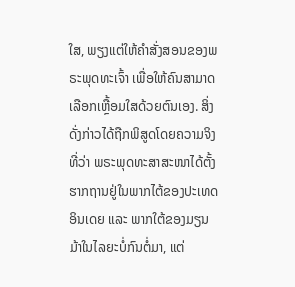ໃສ, ພຽງແຕ່ໃຫ້ຄຳສັ່ງສອນຂອງພຣະພຸດທະເຈົ້າ ເພື່ອໃຫ້ຄົນສາມາດເລືອກເຫຼື້ອມໃສດ້ວຍຕົນເອງ. ສິ່ງດັ່ງກ່າວໄດ້ຖືກພິສູດໂດຍຄວາມຈິງທີ່ວ່າ ພຣະພຸດທະສາສະໜາໄດ້ຕັ້ງຮາກຖານຢູ່ໃນພາກໄຕ້ຂອງປະເທດອິນເດຍ ແລະ ພາກໃຕ້ຂອງມຽນມ້າໃນໄລຍະບໍ່ກົນຕໍ່ມາ, ແຕ່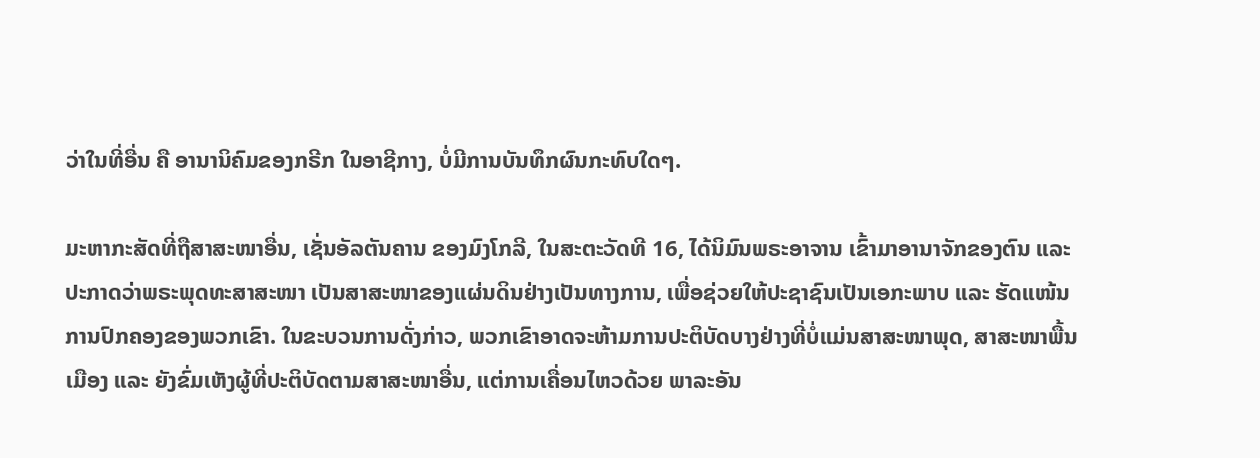ວ່າໃນທີ່ອື່ນ ຄື ອານານິຄົມຂອງກຣີກ ໃນອາຊີກາງ, ບໍ່ມີການບັນທຶກຜົນກະທົບໃດໆ.

ມະຫາກະສັດທີ່ຖືສາສະໜາອື່ນ, ເຊັ່ນອັລຕັນຄານ ຂອງມົງໂກລີ, ໃນສະຕະວັດທີ 16, ໄດ້ນິມົນພຣະອາຈານ ເຂົ້າມາອານາຈັກຂອງຕົນ ແລະ ປະກາດວ່າພຣະພຸດທະສາສະໜາ ເປັນສາສະໜາຂອງແຜ່ນດິນຢ່າງເປັນທາງການ, ເພື່ອຊ່ວຍໃຫ້ປະຊາຊົນເປັນເອກະພາບ ແລະ ຮັດແໜ້ນການປົກຄອງຂອງພວກເຂົາ. ໃນຂະບວນການດັ່ງກ່າວ, ພວກເຂົາອາດຈະຫ້າມການປະຕິບັດບາງຢ່າງທີ່ບໍ່ແມ່ນສາສະໜາພຸດ, ສາສະໜາພື້ນເມືອງ ແລະ ຍັງຂົ່ມເຫັງຜູ້ທີ່ປະຕິບັດຕາມສາສະໜາອື່ນ, ແຕ່ການເຄື່ອນໄຫວດ້ວຍ ພາລະອັນ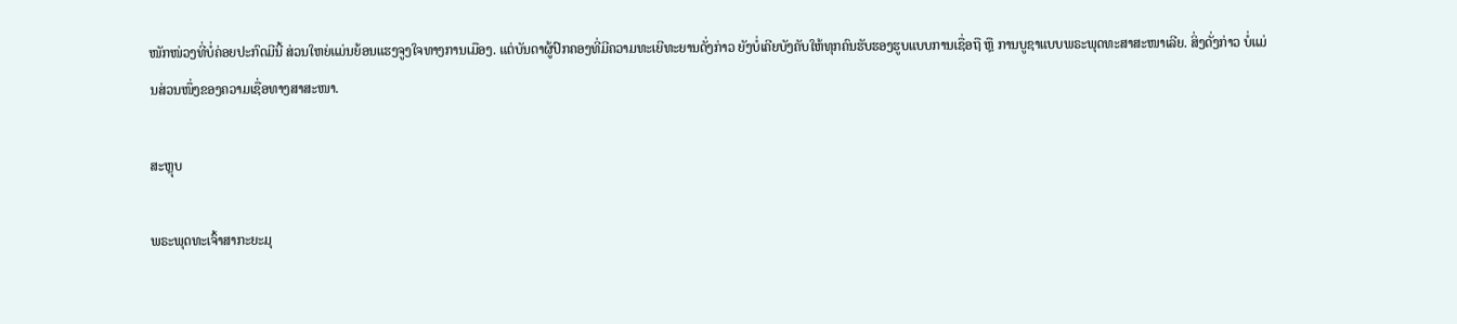ໜັກໜ່ວງທີ່ບໍ່ຄ່ອຍປະກົດມີນີ້ ສ່ວນໃຫຍ່ແມ່ນຍ້ອນແຮງຈູງໃຈທາງການເມືອງ. ແຕ່ບັນດາຜູ້ປົກຄອງທີ່ມີຄວາມທະເຍີທະຍານດັ່ງກ່າວ ຍັງບໍ່ເຄີຍບັງຄັບໃຫ້ທຸກຄົນຮັບຮອງຮູບແບບການເຊື່ອຖື ຫຼື ການບູຊາແບບພຣະພຸດທະສາສະໜາເລີຍ. ສິ່ງດັ່ງກ່າວ ບໍ່ແມ່ນສ່ວນໜຶ່ງຂອງຄວາມເຊື່ອທາງສາສະໜາ.

ສະຫຼຸບ

ພຣະພຸດທະເຈົ້າສາກະຍະມຸ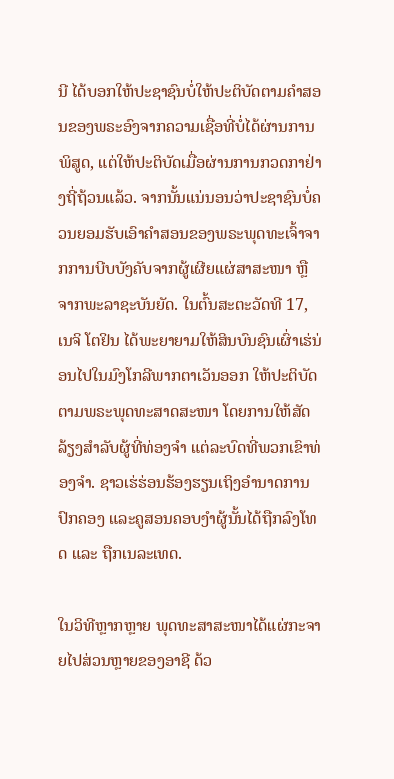ນີ ໄດ້ບອກໃຫ້ປະຊາຊົນບໍ່ໃຫ້ປະຕິບັດຕາມຄຳສອນຂອງພຣະອົງຈາກຄວາມເຊື່ອທີ່ບໍ່ໄດ້ຜ່ານການພິສູດ, ແຕ່ໃຫ້ປະຕິບັດເມື່ອຜ່ານການກວດກາຢ່າງຖີ່ຖ້ວນແລ້ວ. ຈາກນັ້ນແນ່ນອນວ່າປະຊາຊົນບໍ່ຄວນຍອມຮັບເອົາຄຳສອນຂອງພຣະພຸດທະເຈົ້າຈາກການບີບບັງຄັບຈາກຜູ້ເຜີຍແຜ່ສາສະໜາ ຫຼື ຈາກພະລາຊະບັນຍັດ. ໃນຕົ້ນສະຕະວັດທີ 17, ເນຈິ ໂຕຢິນ ໄດ້ພະຍາຍາມໃຫ້ສິນບົນຊົນເຜົ່າເຮ່ນ່ອນໄປໃນມົງໂກລີພາກຕາເວັນອອກ ໃຫ້ປະຕິບັດຕາມພຣະພຸດທະສາດສະໜາ ໂດຍການໃຫ້ສັດລ້ຽງສຳລັບຜູ້ທີ່ທ່ອງຈຳ ແຕ່ລະບົດທີ່ພວກເຂົາທ່ອງຈຳ. ຊາວເຮ່ຮ່ອນຮ້ອງຮຽນເຖິງອຳນາດການປົກຄອງ ແລະຄູສອນຄອບງຳຜູ້ນັ້ນໄດ້ຖືກລົງໂທດ ແລະ ຖືກເນລະເທດ.

ໃນວິທີຫຼາກຫຼາຍ ພຸດທະສາສະໜາໄດ້ແຜ່ກະຈາຍໄປສ່ວນຫຼາຍຂອງອາຊີ ດ້ວ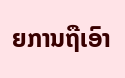ຍການຖືເອົາ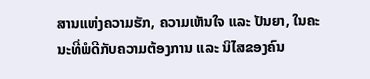ສານແຫ່ງຄວາມຮັກ, ຄວາມເຫັນໃຈ ແລະ ປັນຍາ, ໃນຄະນະທີ່ພໍດີກັບຄວາມຕ້ອງການ ແລະ ນິໄສຂອງຄົນ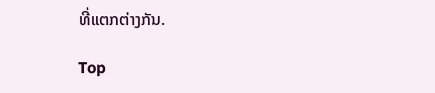ທີ່ແຕກຕ່າງກັນ.

Top